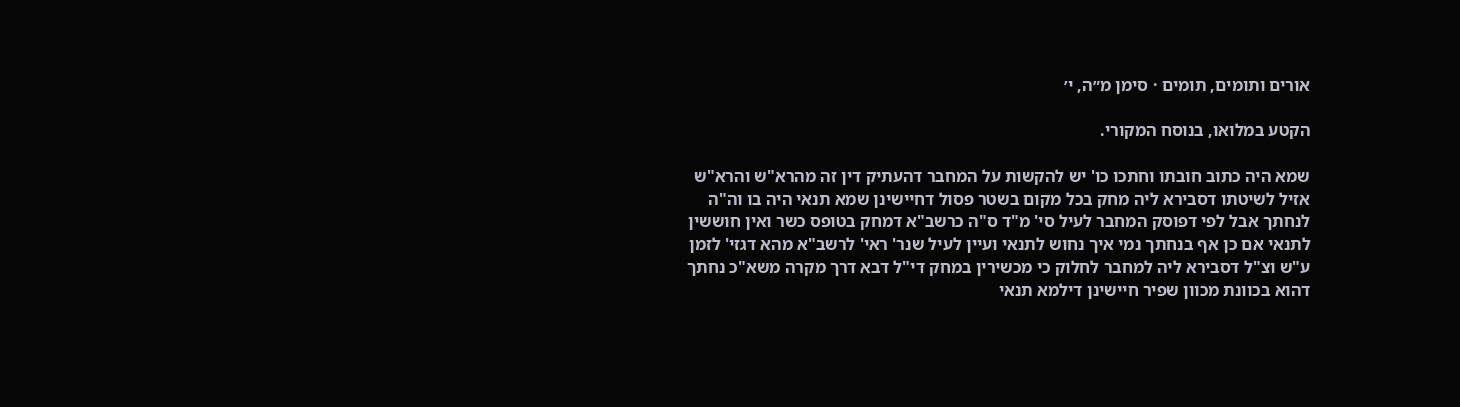אורים ותומים, תומים · סימן מ״ה, י׳

הקטע במלואו, בנוסח המקורי.

שמא היה כתוב חובתו וחתכו כו' יש להקשות על המחבר דהעתיק דין זה מהרא"ש והרא"ש אזיל לשיטתו דסבירא ליה מחק בכל מקום בשטר פסול דחיישינן שמא תנאי היה בו וה"ה לנחתך אבל לפי דפוסק המחבר לעיל סי' מ"ד ס"ה כרשב"א דמחק בטופס כשר ואין חוששין לתנאי אם כן אף בנחתך נמי איך נחוש לתנאי ועיין לעיל שנר' ראי' לרשב"א מהא דגזי' לזמן ע"ש וצ"ל דסבירא ליה למחבר לחלוק כי מכשירין במחק די"ל דבא דרך מקרה משא"כ נחתך דהוא בכוונת מכוון שפיר חיישינן דילמא תנאי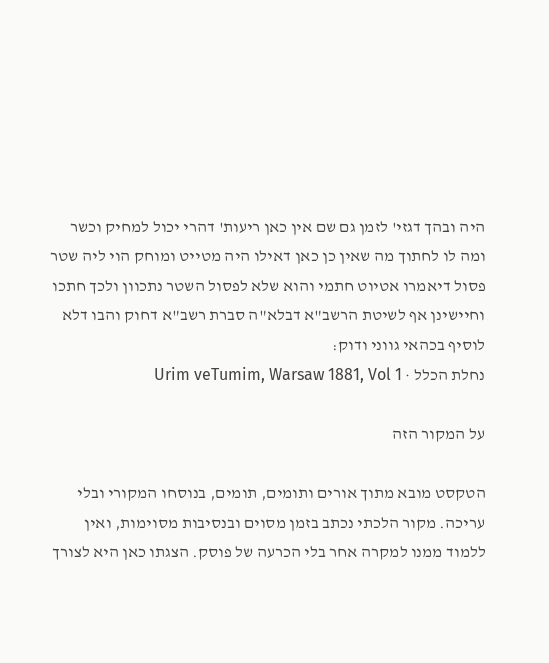היה ובהך דגזי' לזמן גם שם אין כאן ריעות' דהרי יכול למחיק וכשר ומה לו לחתוך מה שאין כן כאן דאילו היה מטייט ומוחק הוי ליה שטר פסול דיאמרו אטיוט חתמי והוא שלא לפסול השטר נתכוון ולכך חתכו וחיישינן אף לשיטת הרשב"א דבלא"ה סברת רשב"א דחוק והבו דלא לוסיף בכהאי גווני ודוק:
נחלת הכלל · Urim veTumim, Warsaw 1881, Vol 1

על המקור הזה

הטקסט מובא מתוך אורים ותומים, תומים, בנוסחו המקורי ובלי עריכה. מקור הלכתי נכתב בזמן מסוים ובנסיבות מסוימות, ואין ללמוד ממנו למקרה אחר בלי הכרעה של פוסק. הצגתו כאן היא לצורך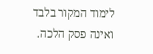לימוד המקור בלבד ואינה פסק הלכה.